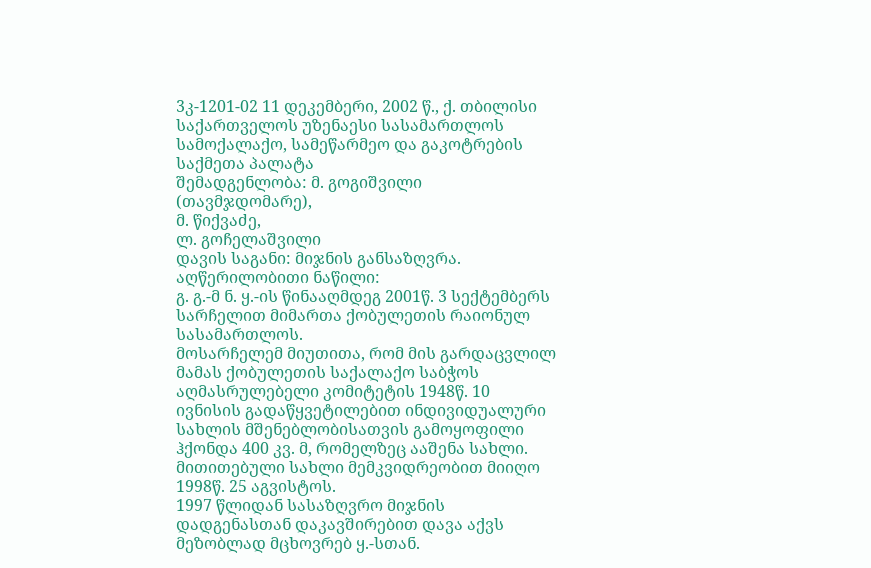3კ-1201-02 11 დეკემბერი, 2002 წ., ქ. თბილისი
საქართველოს უზენაესი სასამართლოს სამოქალაქო, სამეწარმეო და გაკოტრების საქმეთა პალატა
შემადგენლობა: მ. გოგიშვილი (თავმჯდომარე),
მ. წიქვაძე,
ლ. გოჩელაშვილი
დავის საგანი: მიჯნის განსაზღვრა.
აღწერილობითი ნაწილი:
გ. გ.-მ ნ. ყ.-ის წინააღმდეგ 2001წ. 3 სექტემბერს სარჩელით მიმართა ქობულეთის რაიონულ სასამართლოს.
მოსარჩელემ მიუთითა, რომ მის გარდაცვლილ მამას ქობულეთის საქალაქო საბჭოს აღმასრულებელი კომიტეტის 1948წ. 10 ივნისის გადაწყვეტილებით ინდივიდუალური სახლის მშენებლობისათვის გამოყოფილი ჰქონდა 400 კვ. მ, რომელზეც ააშენა სახლი.
მითითებული სახლი მემკვიდრეობით მიიღო 1998წ. 25 აგვისტოს.
1997 წლიდან სასაზღვრო მიჯნის დადგენასთან დაკავშირებით დავა აქვს მეზობლად მცხოვრებ ყ.-სთან.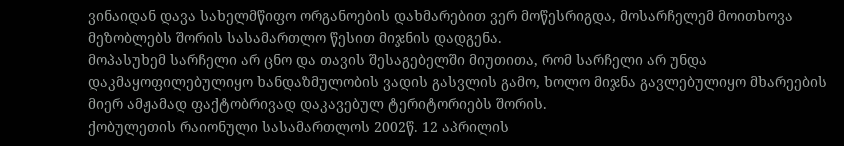ვინაიდან დავა სახელმწიფო ორგანოების დახმარებით ვერ მოწესრიგდა, მოსარჩელემ მოითხოვა მეზობლებს შორის სასამართლო წესით მიჯნის დადგენა.
მოპასუხემ სარჩელი არ ცნო და თავის შესაგებელში მიუთითა, რომ სარჩელი არ უნდა დაკმაყოფილებულიყო ხანდაზმულობის ვადის გასვლის გამო, ხოლო მიჯნა გავლებულიყო მხარეების მიერ ამჟამად ფაქტობრივად დაკავებულ ტერიტორიებს შორის.
ქობულეთის რაიონული სასამართლოს 2002წ. 12 აპრილის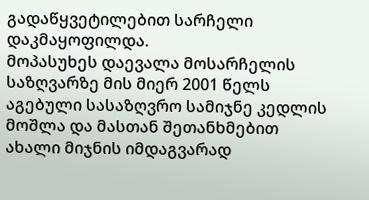გადაწყვეტილებით სარჩელი დაკმაყოფილდა.
მოპასუხეს დაევალა მოსარჩელის საზღვარზე მის მიერ 2001 წელს აგებული სასაზღვრო სამიჯნე კედლის მოშლა და მასთან შეთანხმებით ახალი მიჯნის იმდაგვარად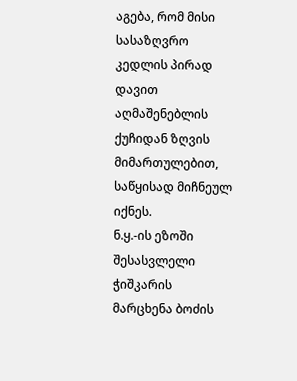აგება, რომ მისი სასაზღვრო კედლის პირად დავით აღმაშენებლის ქუჩიდან ზღვის მიმართულებით, საწყისად მიჩნეულ იქნეს.
ნ.ყ.-ის ეზოში შესასვლელი ჭიშკარის მარცხენა ბოძის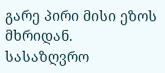გარე პირი მისი ეზოს მხრიდან. სასაზღვრო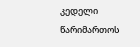კედელი წარიმართოს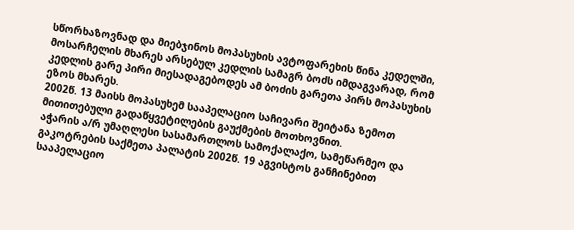სწორხაზოვნად და მიებჯინოს მოპასუხის ავტოფარეხის წინა კედელში, მოსარჩელის მხარეს არსებულ კედლის სამაგრ ბოძს იმდაგვარად, რომ კედლის გარე პირი მიესადაგებოდეს ამ ბოძის გარეთა პირს მოპასუხის ეზოს მხარეს.
2002წ. 13 მაისს მოპასუხემ სააპელაციო საჩივარი შეიტანა ზემოთ მითითებული გადაწყვეტილების გაუქმების მოთხოვნით.
აჭარის ა/რ უმაღლესი სასამართლოს სამოქალაქო, სამეწარმეო და გაკოტრების საქმეთა პალატის 2002წ. 19 აგვისტოს განჩინებით სააპელაციო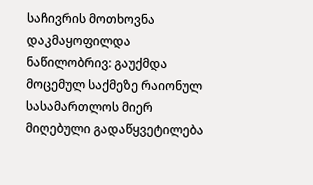საჩივრის მოთხოვნა დაკმაყოფილდა ნაწილობრივ: გაუქმდა მოცემულ საქმეზე რაიონულ სასამართლოს მიერ მიღებული გადაწყვეტილება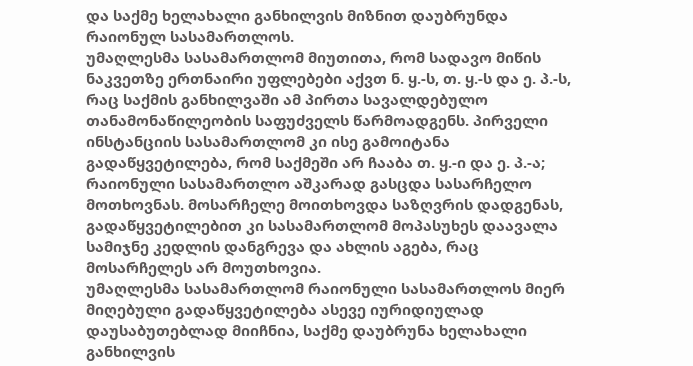და საქმე ხელახალი განხილვის მიზნით დაუბრუნდა რაიონულ სასამართლოს.
უმაღლესმა სასამართლომ მიუთითა, რომ სადავო მიწის ნაკვეთზე ერთნაირი უფლებები აქვთ ნ. ყ.-ს, თ. ყ.-ს და ე. პ.-ს, რაც საქმის განხილვაში ამ პირთა სავალდებულო თანამონაწილეობის საფუძველს წარმოადგენს. პირველი ინსტანციის სასამართლომ კი ისე გამოიტანა გადაწყვეტილება, რომ საქმეში არ ჩააბა თ. ყ.-ი და ე. პ.-ა; რაიონული სასამართლო აშკარად გასცდა სასარჩელო მოთხოვნას. მოსარჩელე მოითხოვდა საზღვრის დადგენას, გადაწყვეტილებით კი სასამართლომ მოპასუხეს დაავალა სამიჯნე კედლის დანგრევა და ახლის აგება, რაც მოსარჩელეს არ მოუთხოვია.
უმაღლესმა სასამართლომ რაიონული სასამართლოს მიერ მიღებული გადაწყვეტილება ასევე იურიდიულად დაუსაბუთებლად მიიჩნია, საქმე დაუბრუნა ხელახალი განხილვის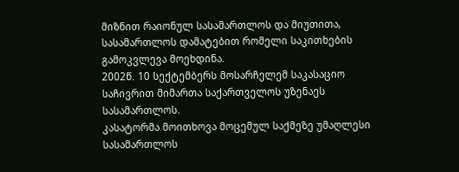მიზნით რაიონულ სასამართლოს და მიუთითა, სასამართლოს დამატებით რომელი საკითხების გამოკვლევა მოეხდინა.
2002წ. 10 სექტემბერს მოსარჩელემ საკასაციო საჩივრით მიმართა საქართველოს უზენაეს სასამართლოს.
კასატორმა მოითხოვა მოცემულ საქმეზე უმაღლესი სასამართლოს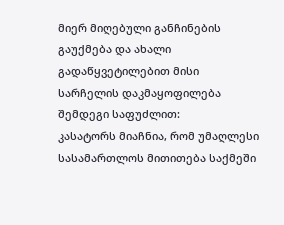მიერ მიღებული განჩინების გაუქმება და ახალი გადაწყვეტილებით მისი სარჩელის დაკმაყოფილება შემდეგი საფუძლით:
კასატორს მიაჩნია, რომ უმაღლესი სასამართლოს მითითება საქმეში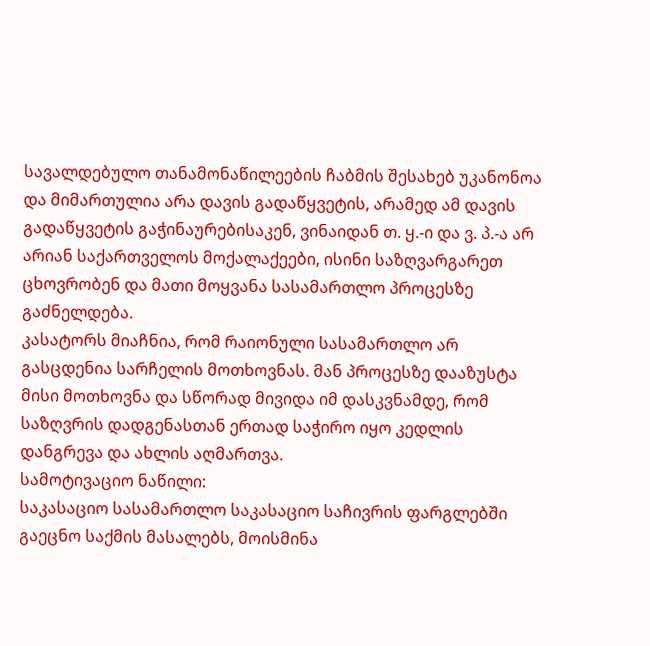სავალდებულო თანამონაწილეების ჩაბმის შესახებ უკანონოა და მიმართულია არა დავის გადაწყვეტის, არამედ ამ დავის გადაწყვეტის გაჭინაურებისაკენ, ვინაიდან თ. ყ.-ი და ვ. პ.-ა არ არიან საქართველოს მოქალაქეები, ისინი საზღვარგარეთ ცხოვრობენ და მათი მოყვანა სასამართლო პროცესზე გაძნელდება.
კასატორს მიაჩნია, რომ რაიონული სასამართლო არ გასცდენია სარჩელის მოთხოვნას. მან პროცესზე დააზუსტა მისი მოთხოვნა და სწორად მივიდა იმ დასკვნამდე, რომ საზღვრის დადგენასთან ერთად საჭირო იყო კედლის დანგრევა და ახლის აღმართვა.
სამოტივაციო ნაწილი:
საკასაციო სასამართლო საკასაციო საჩივრის ფარგლებში გაეცნო საქმის მასალებს, მოისმინა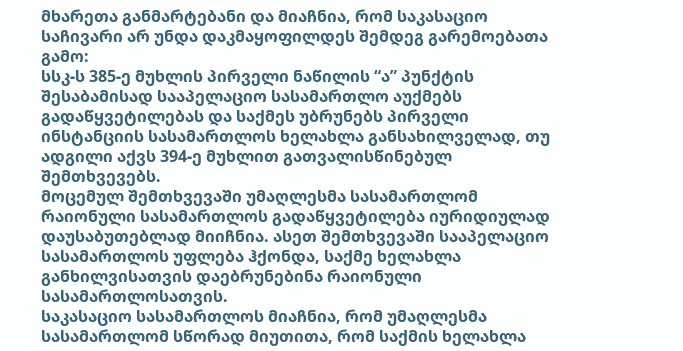მხარეთა განმარტებანი და მიაჩნია, რომ საკასაციო საჩივარი არ უნდა დაკმაყოფილდეს შემდეგ გარემოებათა გამო:
სსკ-ს 385-ე მუხლის პირველი ნაწილის “ა” პუნქტის შესაბამისად სააპელაციო სასამართლო აუქმებს გადაწყვეტილებას და საქმეს უბრუნებს პირველი ინსტანციის სასამართლოს ხელახლა განსახილველად, თუ ადგილი აქვს 394-ე მუხლით გათვალისწინებულ შემთხვევებს.
მოცემულ შემთხვევაში უმაღლესმა სასამართლომ რაიონული სასამართლოს გადაწყვეტილება იურიდიულად დაუსაბუთებლად მიიჩნია. ასეთ შემთხვევაში სააპელაციო სასამართლოს უფლება ჰქონდა, საქმე ხელახლა განხილვისათვის დაებრუნებინა რაიონული სასამართლოსათვის.
საკასაციო სასამართლოს მიაჩნია, რომ უმაღლესმა სასამართლომ სწორად მიუთითა, რომ საქმის ხელახლა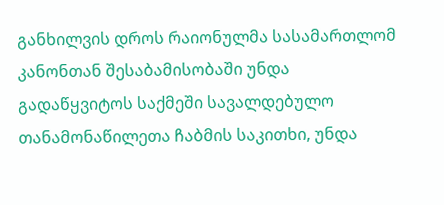განხილვის დროს რაიონულმა სასამართლომ კანონთან შესაბამისობაში უნდა გადაწყვიტოს საქმეში სავალდებულო თანამონაწილეთა ჩაბმის საკითხი, უნდა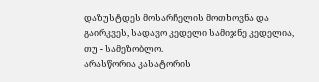დაზუსტდეს მოსარჩელის მოთხოვნა და გაირკვეს, სადავო კედელი სამიჯნე კედელია, თუ - სამეზობლო.
არასწორია კასატორის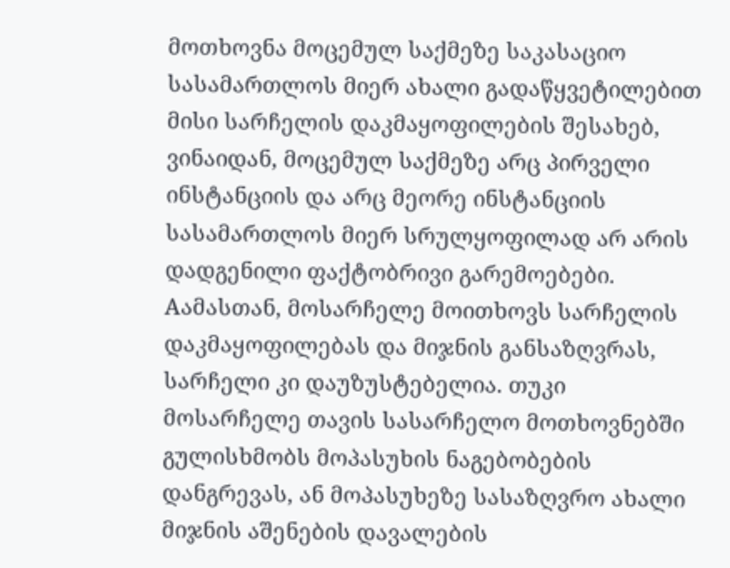მოთხოვნა მოცემულ საქმეზე საკასაციო სასამართლოს მიერ ახალი გადაწყვეტილებით მისი სარჩელის დაკმაყოფილების შესახებ, ვინაიდან, მოცემულ საქმეზე არც პირველი ინსტანციის და არც მეორე ინსტანციის სასამართლოს მიერ სრულყოფილად არ არის დადგენილი ფაქტობრივი გარემოებები. Aამასთან, მოსარჩელე მოითხოვს სარჩელის დაკმაყოფილებას და მიჯნის განსაზღვრას, სარჩელი კი დაუზუსტებელია. თუკი მოსარჩელე თავის სასარჩელო მოთხოვნებში გულისხმობს მოპასუხის ნაგებობების დანგრევას, ან მოპასუხეზე სასაზღვრო ახალი მიჯნის აშენების დავალების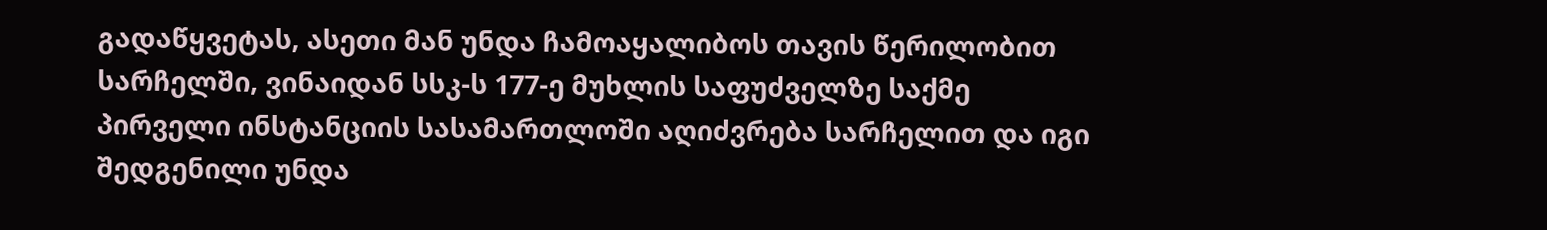გადაწყვეტას, ასეთი მან უნდა ჩამოაყალიბოს თავის წერილობით სარჩელში, ვინაიდან სსკ-ს 177-ე მუხლის საფუძველზე საქმე პირველი ინსტანციის სასამართლოში აღიძვრება სარჩელით და იგი შედგენილი უნდა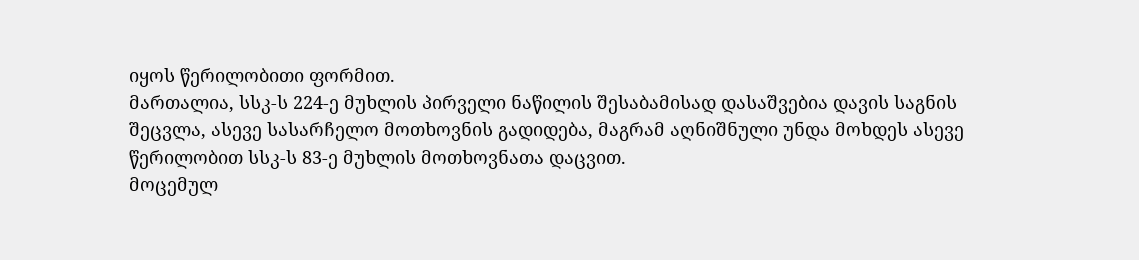იყოს წერილობითი ფორმით.
მართალია, სსკ-ს 224-ე მუხლის პირველი ნაწილის შესაბამისად დასაშვებია დავის საგნის შეცვლა, ასევე სასარჩელო მოთხოვნის გადიდება, მაგრამ აღნიშნული უნდა მოხდეს ასევე წერილობით სსკ-ს 83-ე მუხლის მოთხოვნათა დაცვით.
მოცემულ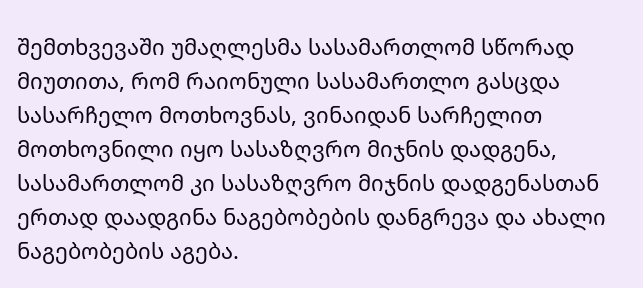შემთხვევაში უმაღლესმა სასამართლომ სწორად მიუთითა, რომ რაიონული სასამართლო გასცდა სასარჩელო მოთხოვნას, ვინაიდან სარჩელით მოთხოვნილი იყო სასაზღვრო მიჯნის დადგენა, სასამართლომ კი სასაზღვრო მიჯნის დადგენასთან ერთად დაადგინა ნაგებობების დანგრევა და ახალი ნაგებობების აგება.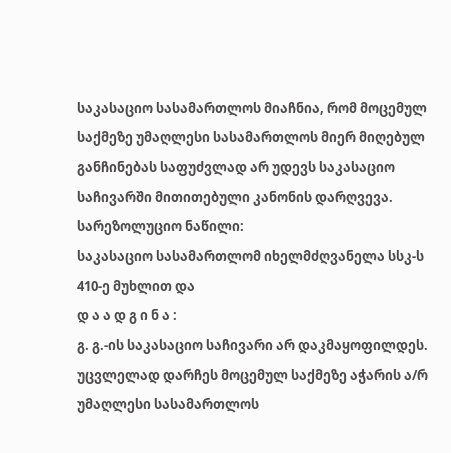საკასაციო სასამართლოს მიაჩნია, რომ მოცემულ საქმეზე უმაღლესი სასამართლოს მიერ მიღებულ განჩინებას საფუძვლად არ უდევს საკასაციო საჩივარში მითითებული კანონის დარღვევა.
სარეზოლუციო ნაწილი:
საკასაციო სასამართლომ იხელმძღვანელა სსკ-ს 410-ე მუხლით და
დ ა ა დ გ ი ნ ა :
გ. გ.-ის საკასაციო საჩივარი არ დაკმაყოფილდეს.
უცვლელად დარჩეს მოცემულ საქმეზე აჭარის ა/რ უმაღლესი სასამართლოს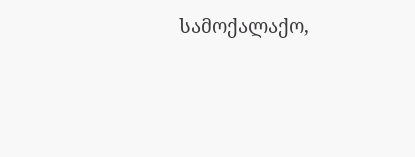სამოქალაქო,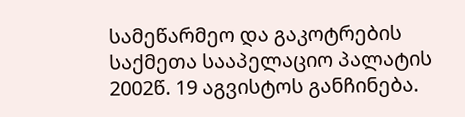სამეწარმეო და გაკოტრების საქმეთა სააპელაციო პალატის 2002წ. 19 აგვისტოს განჩინება.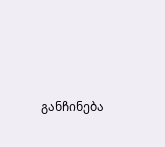განჩინება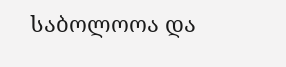საბოლოოა და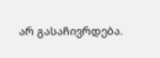არ გასაჩივრდება.